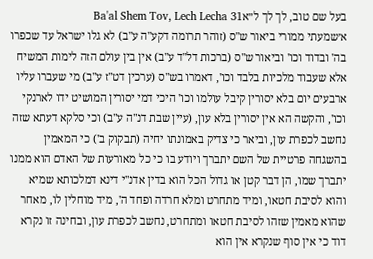בעל שם טוב, לך לך ל״אBa'al Shem Tov, Lech Lecha 31
א׳שמעתי ממורי ביאור ש"ס (זוהר תרומה דקע"ה ע"ב) לא גלו ישראל עד שכפרו בה' ובדוד וכו' וביאור ש"ס (ברכות דל"ד ע"ב) אין בין עולם הזה לימות המשיח אלא שעבוד מלכיות בלבד וכו', דאמרו בש"ס (ערכין דט"ז ע"ב) מי שעברו עליו ארבעים יום בלא יסורין קיבל עולמו וכו' היכי דמי יסורין המושיט ידו לארנקי וכו', והקשה הא אין יסורין בלא עון, (עיין שבת דנ"ה ע"ב) וכי סלקא דעתא שזה נחשב לכפרת עון, וביאר כי צדיק באמונתו יחיה (תבקוק ב') כי המאמין בהשגחה פרטיית של השם יתברך ויודע בו כי כל מאורעות של האדם הוא ממנו יתברך שמו, הן דבר קטן או גדול הכל הוא בדין אדנ"י דינא דמלכותא שמיא והוא לסיבת חטאו, ומיד מתחרט ומלא חרדה ופחד ה', מיד מוחלין לו, מאחר שהוא מאמין שזהו לסיבת חטאו ומתחרט, נחשב לכפרת עון, ובחינה זו נקרא דוד כי אין סוף שנקרא אין הוא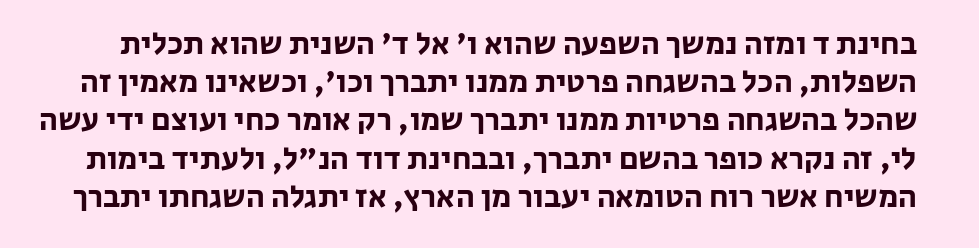בחינת ד ומזה נמשך השפעה שהוא ו' אל ד' השנית שהוא תכלית השפלות, הכל בהשגחה פרטית ממנו יתברך וכו', וכשאינו מאמין זה שהכל בהשגחה פרטיות ממנו יתברך שמו, רק אומר כחי ועוצם ידי עשה לי, זה נקרא כופר בהשם יתברך, ובבחינת דוד הנ"ל, ולעתיד בימות המשיח אשר רוח הטומאה יעבור מן הארץ, אז יתגלה השגחתו יתברך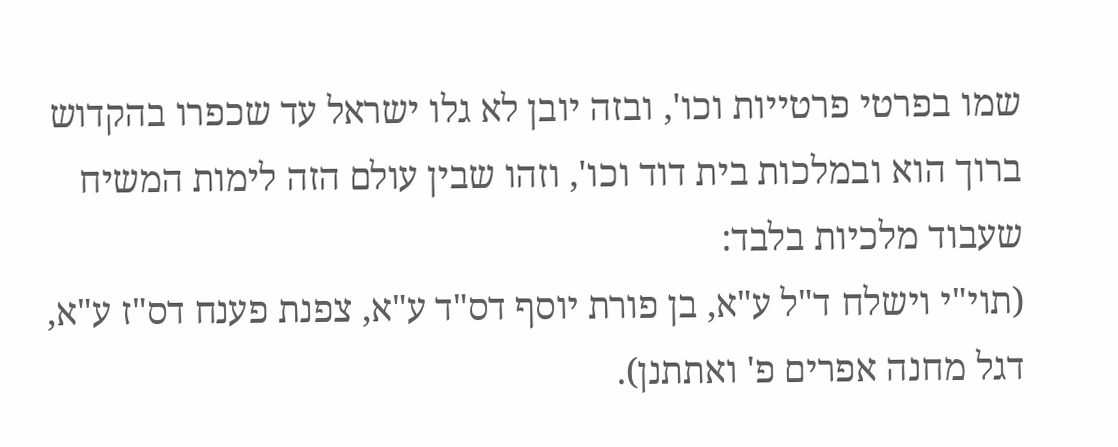שמו בפרטי פרטייות וכו', ובזה יובן לא גלו ישראל עד שכפרו בהקדוש ברוך הוא ובמלכות בית דוד וכו', וזהו שבין עולם הזה לימות המשיח שעבוד מלכיות בלבד:
(תוי"י וישלח ד"ל ע"א, בן פורת יוסף דס"ד ע"א, צפנת פענח דס"ז ע"א, דגל מחנה אפרים פ' ואתתנן).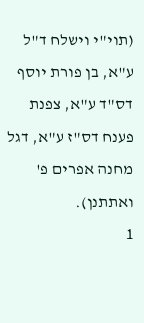(תוי"י וישלח ד"ל ע"א, בן פורת יוסף דס"ד ע"א, צפנת פענח דס"ז ע"א, דגל מחנה אפרים פ' ואתתנן).
1